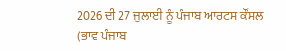2026 ਦੀ 27 ਜੁਲਾਈ ਨੂੰ ਪੰਜਾਬ ਆਰਟਸ ਕੌਂਸਲ (ਭਾਵ ਪੰਜਾਬ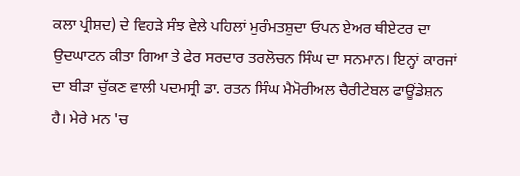ਕਲਾ ਪ੍ਰੀਸ਼ਦ) ਦੇ ਵਿਹੜੇ ਸੰਝ ਵੇਲੇ ਪਹਿਲਾਂ ਮੁਰੰਮਤਸ਼ੁਦਾ ਓਪਨ ਏਅਰ ਥੀਏਟਰ ਦਾ ਉਦਘਾਟਨ ਕੀਤਾ ਗਿਆ ਤੇ ਫੇਰ ਸਰਦਾਰ ਤਰਲੋਚਨ ਸਿੰਘ ਦਾ ਸਨਮਾਨ। ਇਨ੍ਹਾਂ ਕਾਰਜਾਂ ਦਾ ਬੀੜਾ ਚੁੱਕਣ ਵਾਲੀ ਪਦਮਸ੍ਰੀ ਡਾ. ਰਤਨ ਸਿੰਘ ਮੈਮੋਰੀਅਲ ਚੈਰੀਟੇਬਲ ਫਾਊਂਡੇਸ਼ਨ ਹੈ। ਮੇਰੇ ਮਨ 'ਚ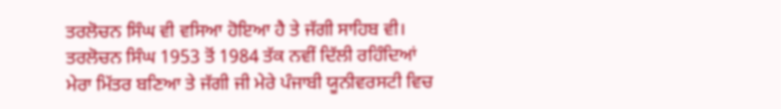ਤਰਲੋਚਨ ਸਿੰਘ ਵੀ ਵਸਿਆ ਹੋਇਆ ਹੈ ਤੇ ਜੱਗੀ ਸਾਹਿਬ ਵੀ। ਤਰਲੋਚਨ ਸਿੰਘ 1953 ਤੋਂ 1984 ਤੱਕ ਨਵੀਂ ਦਿੱਲੀ ਰਹਿੰਦਿਆਂ ਮੇਰਾ ਮਿੱਤਰ ਬਣਿਆ ਤੇ ਜੱਗੀ ਜੀ ਮੇਰੇ ਪੰਜਾਬੀ ਯੂਨੀਵਰਸਟੀ ਵਿਚ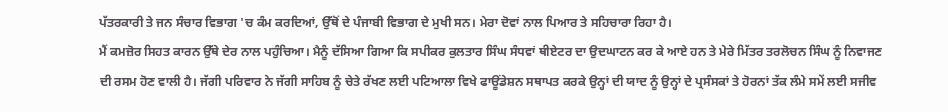ਪੱਤਰਕਾਰੀ ਤੇ ਜਨ ਸੰਚਾਰ ਵਿਭਾਗ 'ਚ ਕੰਮ ਕਰਦਿਆਂ, ਉੱਥੋਂ ਦੇ ਪੰਜਾਬੀ ਵਿਭਾਗ ਦੇ ਮੁਖੀ ਸਨ। ਮੇਰਾ ਦੋਵਾਂ ਨਾਲ ਪਿਆਰ ਤੇ ਸਹਿਚਾਰਾ ਰਿਹਾ ਹੈ।
ਮੈਂ ਕਮਜ਼ੋਰ ਸਿਹਤ ਕਾਰਨ ਉੱਥੇ ਦੇਰ ਨਾਲ ਪਹੁੰਚਿਆ। ਮੈਨੂੰ ਦੱਸਿਆ ਗਿਆ ਕਿ ਸਪੀਕਰ ਕੁਲਤਾਰ ਸਿੰਘ ਸੰਧਵਾਂ ਥੀਏਟਰ ਦਾ ਉਦਘਾਟਨ ਕਰ ਕੇ ਆਏ ਹਨ ਤੇ ਮੇਰੇ ਮਿੱਤਰ ਤਰਲੋਚਨ ਸਿੰਘ ਨੂੰ ਨਿਵਾਜਣ ਦੀ ਰਸਮ ਹੋਣ ਵਾਲੀ ਹੈ। ਜੱਗੀ ਪਰਿਵਾਰ ਨੇ ਜੱਗੀ ਸਾਹਿਬ ਨੂੰ ਚੇਤੇ ਰੱਖਣ ਲਈ ਪਟਿਆਲਾ ਵਿਖੇ ਫਾਊਂਡੇਸ਼ਨ ਸਥਾਪਤ ਕਰਕੇ ਉਨ੍ਹਾਂ ਦੀ ਯਾਦ ਨੂੰ ਉਨ੍ਹਾਂ ਦੇ ਪ੍ਰਸੰਸਕਾਂ ਤੇ ਹੋਰਨਾਂ ਤੱਕ ਲੰਮੇ ਸਮੇਂ ਲਈ ਸਜੀਵ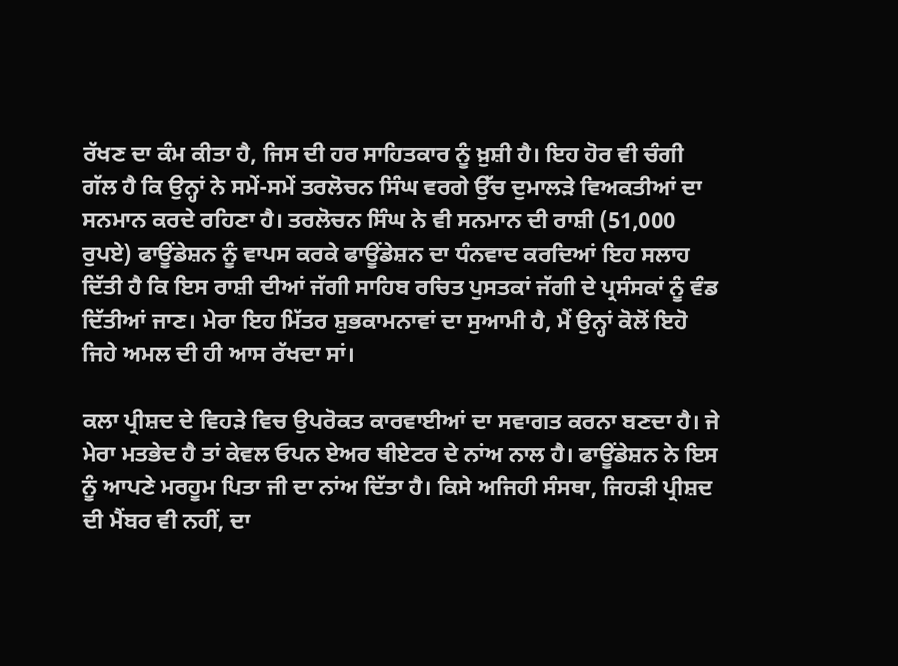ਰੱਖਣ ਦਾ ਕੰਮ ਕੀਤਾ ਹੈ, ਜਿਸ ਦੀ ਹਰ ਸਾਹਿਤਕਾਰ ਨੂੰ ਖ਼ੁਸ਼ੀ ਹੈ। ਇਹ ਹੋਰ ਵੀ ਚੰਗੀ ਗੱਲ ਹੈ ਕਿ ਉਨ੍ਹਾਂ ਨੇ ਸਮੇਂ-ਸਮੇਂ ਤਰਲੋਚਨ ਸਿੰਘ ਵਰਗੇ ਉੱਚ ਦੁਮਾਲੜੇ ਵਿਅਕਤੀਆਂ ਦਾ ਸਨਮਾਨ ਕਰਦੇ ਰਹਿਣਾ ਹੈ। ਤਰਲੋਚਨ ਸਿੰਘ ਨੇ ਵੀ ਸਨਮਾਨ ਦੀ ਰਾਸ਼ੀ (51,000 ਰੁਪਏ) ਫਾਊਂਡੇਸ਼ਨ ਨੂੰ ਵਾਪਸ ਕਰਕੇ ਫਾਊਂਡੇਸ਼ਨ ਦਾ ਧੰਨਵਾਦ ਕਰਦਿਆਂ ਇਹ ਸਲਾਹ ਦਿੱਤੀ ਹੈ ਕਿ ਇਸ ਰਾਸ਼ੀ ਦੀਆਂ ਜੱਗੀ ਸਾਹਿਬ ਰਚਿਤ ਪੁਸਤਕਾਂ ਜੱਗੀ ਦੇ ਪ੍ਰਸੰਸਕਾਂ ਨੂੰ ਵੰਡ ਦਿੱਤੀਆਂ ਜਾਣ। ਮੇਰਾ ਇਹ ਮਿੱਤਰ ਸ਼ੁਭਕਾਮਨਾਵਾਂ ਦਾ ਸੁਆਮੀ ਹੈ, ਮੈਂ ਉਨ੍ਹਾਂ ਕੋਲੋਂ ਇਹੋ ਜਿਹੇ ਅਮਲ ਦੀ ਹੀ ਆਸ ਰੱਖਦਾ ਸਾਂ।

ਕਲਾ ਪ੍ਰੀਸ਼ਦ ਦੇ ਵਿਹੜੇ ਵਿਚ ਉਪਰੋਕਤ ਕਾਰਵਾਈਆਂ ਦਾ ਸਵਾਗਤ ਕਰਨਾ ਬਣਦਾ ਹੈ। ਜੇ ਮੇਰਾ ਮਤਭੇਦ ਹੈ ਤਾਂ ਕੇਵਲ ਓਪਨ ਏਅਰ ਥੀਏਟਰ ਦੇ ਨਾਂਅ ਨਾਲ ਹੈ। ਫਾਊਂਡੇਸ਼ਨ ਨੇ ਇਸ ਨੂੰ ਆਪਣੇ ਮਰਹੂਮ ਪਿਤਾ ਜੀ ਦਾ ਨਾਂਅ ਦਿੱਤਾ ਹੈ। ਕਿਸੇ ਅਜਿਹੀ ਸੰਸਥਾ, ਜਿਹੜੀ ਪ੍ਰੀਸ਼ਦ ਦੀ ਮੈਂਬਰ ਵੀ ਨਹੀਂ, ਦਾ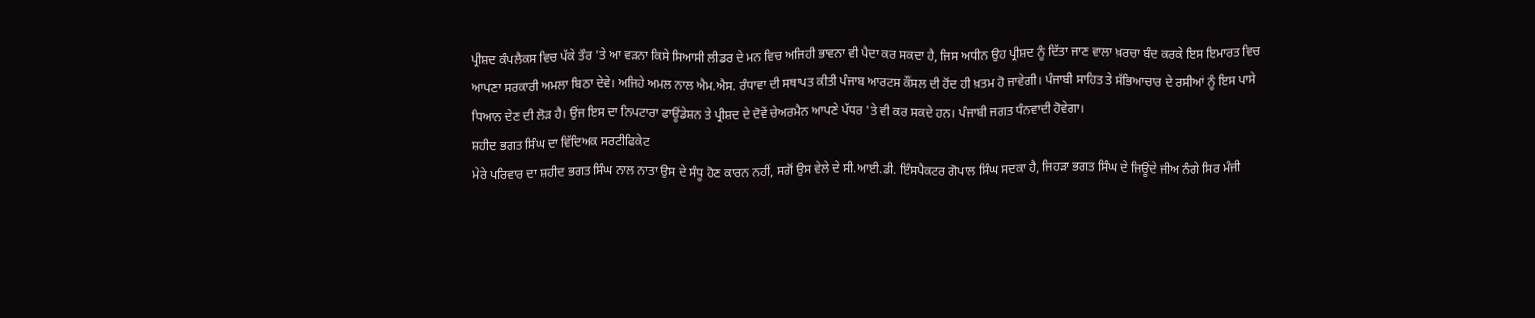ਪ੍ਰੀਸ਼ਦ ਕੰਪਲੈਕਸ ਵਿਚ ਪੱਕੇ ਤੌਰ 'ਤੇ ਆ ਵੜਨਾ ਕਿਸੇ ਸਿਆਸੀ ਲੀਡਰ ਦੇ ਮਨ ਵਿਚ ਅਜਿਹੀ ਭਾਵਨਾ ਵੀ ਪੈਦਾ ਕਰ ਸਕਦਾ ਹੈ, ਜਿਸ ਅਧੀਨ ਉਹ ਪ੍ਰੀਸ਼ਦ ਨੂੰ ਦਿੱਤਾ ਜਾਣ ਵਾਲਾ ਖ਼ਰਚਾ ਬੰਦ ਕਰਕੇ ਇਸ ਇਮਾਰਤ ਵਿਚ ਆਪਣਾ ਸਰਕਾਰੀ ਅਮਲਾ ਬਿਠਾ ਦੇਵੇ। ਅਜਿਹੇ ਅਮਲ ਨਾਲ ਐਮ.ਐਸ. ਰੰਧਾਵਾ ਦੀ ਸਥਾਪਤ ਕੀਤੀ ਪੰਜਾਬ ਆਰਟਸ ਕੌਂਸਲ ਦੀ ਹੋਂਦ ਹੀ ਖ਼ਤਮ ਹੋ ਜਾਵੇਗੀ। ਪੰਜਾਬੀ ਸਾਹਿਤ ਤੇ ਸੱਭਿਆਚਾਰ ਦੇ ਰਸੀਆਂ ਨੂੰ ਇਸ ਪਾਸੇ ਧਿਆਨ ਦੇਣ ਦੀ ਲੋੜ ਹੈ। ਉਂਜ ਇਸ ਦਾ ਨਿਪਟਾਰਾ ਫਾਊਂਡੇਸ਼ਨ ਤੇ ਪ੍ਰੀਸ਼ਦ ਦੇ ਦੋਵੇਂ ਚੇਅਰਮੈਨ ਆਪਣੇ ਪੱਧਰ 'ਤੇ ਵੀ ਕਰ ਸਕਦੇ ਹਨ। ਪੰਜਾਬੀ ਜਗਤ ਧੰਨਵਾਦੀ ਹੋਵੇਗਾ।
ਸ਼ਹੀਦ ਭਗਤ ਸਿੰਘ ਦਾ ਵਿੱਦਿਅਕ ਸਰਟੀਫਿਕੇਟ
ਮੇਰੇ ਪਰਿਵਾਰ ਦਾ ਸ਼ਹੀਦ ਭਗਤ ਸਿੰਘ ਨਾਲ ਨਾਤਾ ਉਸ ਦੇ ਸੰਧੂ ਹੋਣ ਕਾਰਨ ਨਹੀਂ, ਸਗੋਂ ਉਸ ਵੇਲੇ ਦੇ ਸੀ.ਆਈ.ਡੀ. ਇੰਸਪੈਕਟਰ ਗੋਪਾਲ ਸਿੰਘ ਸਦਕਾ ਹੈ, ਜਿਹੜਾ ਭਗਤ ਸਿੰਘ ਦੇ ਜਿਊਂਦੇ ਜੀਅ ਨੰਗੇ ਸਿਰ ਮੰਜੀ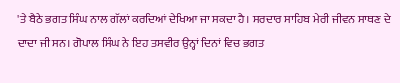'ਤੇ ਬੈਠੇ ਭਗਤ ਸਿੰਘ ਨਾਲ ਗੱਲਾਂ ਕਰਦਿਆਂ ਦੇਖਿਆ ਜਾ ਸਕਦਾ ਹੈ। ਸਰਦਾਰ ਸਾਹਿਬ ਮੇਰੀ ਜੀਵਨ ਸਾਥਣ ਦੇ ਦਾਦਾ ਜੀ ਸਨ। ਗੋਪਾਲ ਸਿੰਘ ਨੇ ਇਹ ਤਸਵੀਰ ਉਨ੍ਹਾਂ ਦਿਨਾਂ ਵਿਚ ਭਗਤ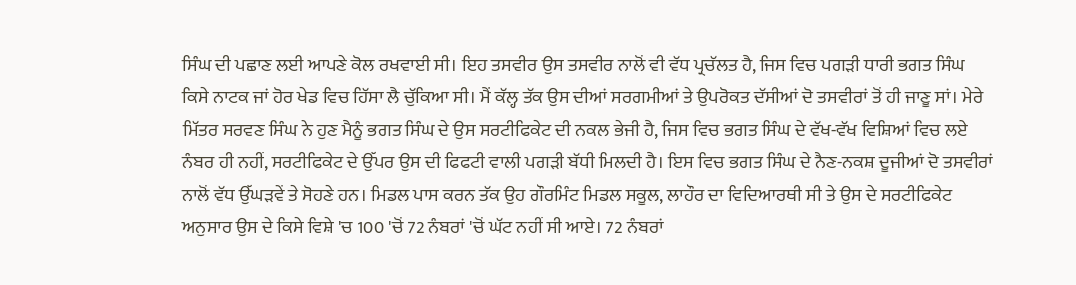ਸਿੰਘ ਦੀ ਪਛਾਣ ਲਈ ਆਪਣੇ ਕੋਲ ਰਖਵਾਈ ਸੀ। ਇਹ ਤਸਵੀਰ ਉਸ ਤਸਵੀਰ ਨਾਲੋਂ ਵੀ ਵੱਧ ਪ੍ਰਚੱਲਤ ਹੈ, ਜਿਸ ਵਿਚ ਪਗੜੀ ਧਾਰੀ ਭਗਤ ਸਿੰਘ ਕਿਸੇ ਨਾਟਕ ਜਾਂ ਹੋਰ ਖੇਡ ਵਿਚ ਹਿੱਸਾ ਲੈ ਚੁੱਕਿਆ ਸੀ। ਮੈਂ ਕੱਲ੍ਹ ਤੱਕ ਉਸ ਦੀਆਂ ਸਰਗਮੀਆਂ ਤੇ ਉਪਰੋਕਤ ਦੱਸੀਆਂ ਦੋ ਤਸਵੀਰਾਂ ਤੋਂ ਹੀ ਜਾਣੂ ਸਾਂ। ਮੇਰੇ ਮਿੱਤਰ ਸਰਵਣ ਸਿੰਘ ਨੇ ਹੁਣ ਮੈਨੂੰ ਭਗਤ ਸਿੰਘ ਦੇ ਉਸ ਸਰਟੀਫਿਕੇਟ ਦੀ ਨਕਲ ਭੇਜੀ ਹੈ, ਜਿਸ ਵਿਚ ਭਗਤ ਸਿੰਘ ਦੇ ਵੱਖ-ਵੱਖ ਵਿਸ਼ਿਆਂ ਵਿਚ ਲਏ ਨੰਬਰ ਹੀ ਨਹੀਂ, ਸਰਟੀਫਿਕੇਟ ਦੇ ਉੱਪਰ ਉਸ ਦੀ ਫਿਫਟੀ ਵਾਲੀ ਪਗੜੀ ਬੱਧੀ ਮਿਲਦੀ ਹੈ। ਇਸ ਵਿਚ ਭਗਤ ਸਿੰਘ ਦੇ ਨੈਣ-ਨਕਸ਼ ਦੂਜੀਆਂ ਦੋ ਤਸਵੀਰਾਂ ਨਾਲੋਂ ਵੱਧ ਉੱਘੜਵੇਂ ਤੇ ਸੋਹਣੇ ਹਨ। ਮਿਡਲ ਪਾਸ ਕਰਨ ਤੱਕ ਉਹ ਗੌਰਮਿੰਟ ਮਿਡਲ ਸਕੂਲ, ਲਾਹੌਰ ਦਾ ਵਿਦਿਆਰਥੀ ਸੀ ਤੇ ਉਸ ਦੇ ਸਰਟੀਫਿਕੇਟ ਅਨੁਸਾਰ ਉਸ ਦੇ ਕਿਸੇ ਵਿਸ਼ੇ 'ਚ 100 'ਚੋਂ 72 ਨੰਬਰਾਂ 'ਚੋਂ ਘੱਟ ਨਹੀਂ ਸੀ ਆਏ। 72 ਨੰਬਰਾਂ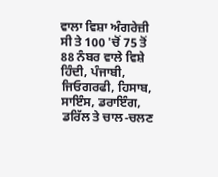ਵਾਲਾ ਵਿਸ਼ਾ ਅੰਗਰੇਜ਼ੀ ਸੀ ਤੇ 100 'ਚੋਂ 75 ਤੋਂ 88 ਨੰਬਰ ਵਾਲੇ ਵਿਸ਼ੇ ਹਿੰਦੀ, ਪੰਜਾਬੀ, ਜਿਓਗਰਫੀ, ਹਿਸਾਬ, ਸਾਇੰਸ, ਡਰਾਇੰਗ, ਡਰਿੱਲ ਤੇ ਚਾਲ-ਚਲਣ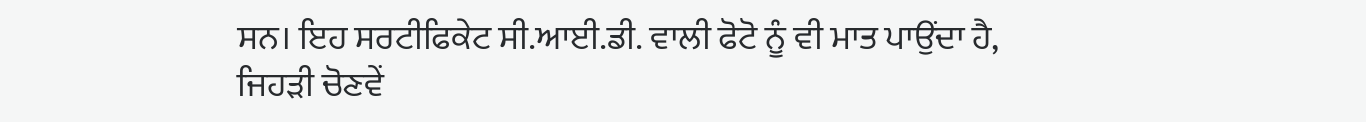ਸਨ। ਇਹ ਸਰਟੀਫਿਕੇਟ ਸੀ.ਆਈ.ਡੀ. ਵਾਲੀ ਫੋਟੋ ਨੂੰ ਵੀ ਮਾਤ ਪਾਉਂਦਾ ਹੈ, ਜਿਹੜੀ ਚੋਣਵੇਂ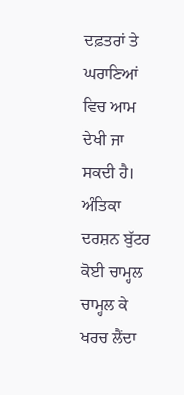ਦਫ਼ਤਰਾਂ ਤੇ ਘਰਾਣਿਆਂ ਵਿਚ ਆਮ ਦੇਖੀ ਜਾ ਸਕਦੀ ਹੈ।
ਅੰਤਿਕਾ
ਦਰਸ਼ਨ ਬੁੱਟਰ
ਕੋਈ ਚਾਮ੍ਹਲ ਚਾਮ੍ਹਲ ਕੇ
ਖਰਚ ਲੈਂਦਾ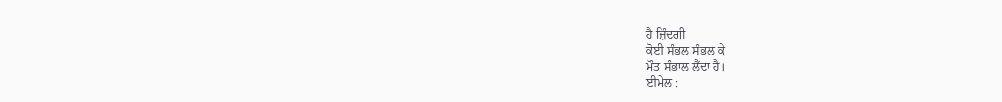ਹੈ ਜ਼ਿੰਦਗੀ
ਕੋਈ ਸੰਭਲ ਸੰਭਲ ਕੇ
ਮੌਤ ਸੰਭਾਲ ਲੈਂਦਾ ਹੈ।
ਈਮੇਲ :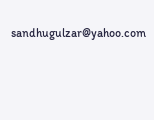sandhugulzar@yahoo.com